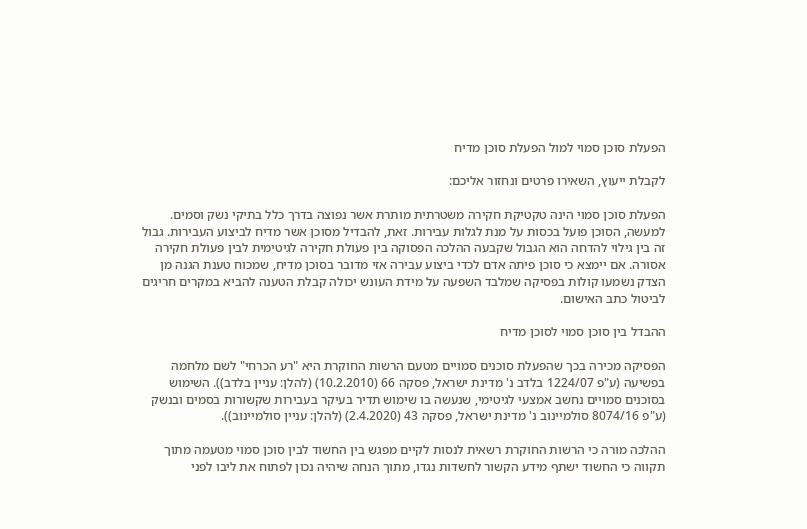הפעלת סוכן סמוי למול הפעלת סוכן מדיח

לקבלת ייעוץ, השאירו פרטים ונחזור אליכם:

הפעלת סוכן סמוי הינה טקטיקת חקירה משטרתית מותרת אשר נפוצה בדרך כלל בתיקי נשק וסמים. למעשה, הסוכן פועל בכסות על מנת לגלות עבירות. זאת, להבדיל מסוכן אשר מדיח לביצוע העבירות. גבול זה בין גילוי להדחה הוא הגבול שקבעה ההלכה הפסוקה בין פעולת חקירה לגיטימית לבין פעולת חקירה אסורה. אם יימצא כי סוכן פיתה אדם לכדי ביצוע עבירה אזי מדובר בסוכן מדיח, שמכוח טענת הגנה מן הצדק נשמעו קולות בפסיקה שמלבד השפעה על מידת העונש יכולה קבלת הטענה להביא במקרים חריגים לביטול כתב האישום.

ההבדל בין סוכן סמוי לסוכן מדיח

הפסיקה מכירה בכך שהפעלת סוכנים סמויים מטעם הרשות החוקרת היא "רע הכרחי" לשם מלחמה בפשיעה (ע"פ 1224/07 בלדב נ' מדינת ישראל, פסקה 66 (10.2.2010) (להלן: עניין בלדב)). השימוש בסוכנים סמויים נחשב אמצעי לגיטימי, שנעשה בו שימוש תדיר בעיקר בעבירות שקשורות בסמים ובנשק (ע"פ 8074/16 סולמיינוב נ' מדינת ישראל, פסקה 43 (2.4.2020) (להלן: עניין סולמיינוב)).

ההלכה מורה כי הרשות החוקרת רשאית לנסות לקיים מפגש בין החשוד לבין סוכן סמוי מטעמה מתוך תקווה כי החשוד ישתף מידע הקשור לחשדות נגדו, מתוך הנחה שיהיה נכון לפתוח את ליבו לפני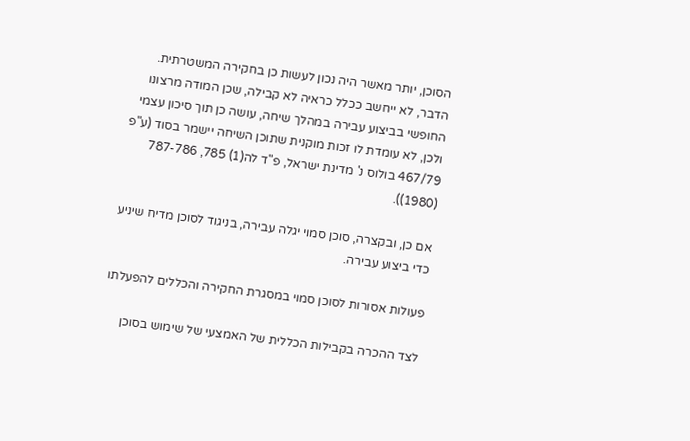הסוכן, יותר מאשר היה נכון לעשות כן בחקירה המשטרתית. הדבר, לא ייחשב ככלל כראיה לא קבילה, שכן המודה מרצונו החופשי בביצוע עבירה במהלך שיחה, עושה כן תוך סיכון עצמי ולכן, לא עומדת לו זכות מוקנית שתוכן השיחה יישמר בסוד (ע"פ 467/79 בולוס נ' מדינת ישראל, פ"ד לה(1) 785, 787-786 (1980)).

אם כן, ובקצרה, סוכן סמוי יגלה עבירה, בניגוד לסוכן מדיח שיניע כדי ביצוע עבירה.

פעולות אסורות לסוכן סמוי במסגרת החקירה והכללים להפעלתו

לצד ההכרה בקבילות הכללית של האמצעי של שימוש בסוכן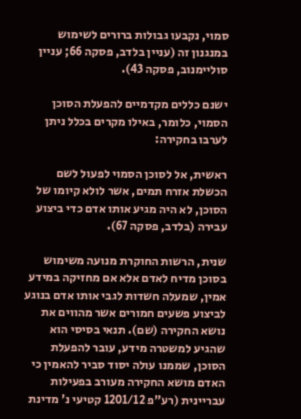סמוי, נקבעו גבולות ברורים לשימוש במנגנון זה (עניין בלדב, פסקה 66; עניין סוליימנוב, פסקה 43).

ישנם כללים מקדמיים להפעלת הסוכן הסמוי, כלומר, באילו מקרים בכלל ניתן לערבו בחקירה:

ראשית, אל לסוכן הסמוי לפעול לשם הכשלת אזרח תמים, אשר לולא קיומו של הסוכן, לא היה מגיע אותו אדם כדי ביצוע עבירה (בלדב, פסקה 67).

שנית, הרשות החוקרת מנועה משימוש בסוכן מדיח לאדם אלא אם מחזיקה במידע אמין, שמעלה חשדות לגבי אותו אדם בנוגע לביצוע פשעים חמורים אשר מהווים את נושא החקירה (שם). תנאי בסיסי הוא שהגיע למשטרה מידע, עובר להפעלת הסוכן, שממנו עולה יסוד סביר להאמין כי האדם מושא החקירה מעורב בפעילות עבריינית (רע"פ 1201/12 קטיעי נ' מדינת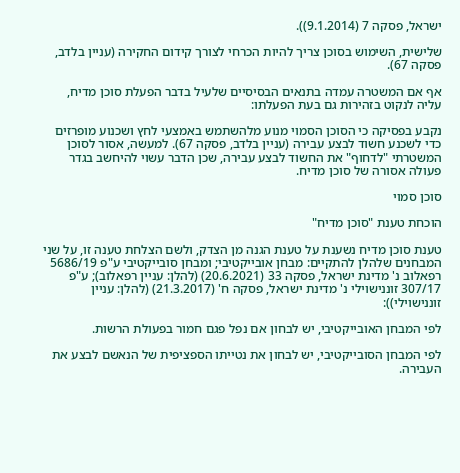ישראל, פסקה 7 (9.1.2014)).

שלישית, השימוש בסוכן צריך להיות הכרחי לצורך קידום החקירה (עניין בלדב, פסקה 67).

אף אם המשטרה עמדה בתנאים הבסיסיים שלעיל בדבר הפעלת סוכן מדיח, עליה לנקוט בזהירות גם בעת הפעלתו:

נקבע בפסיקה כי הסוכן הסמוי מנוע מלהשתמש באמצעי לחץ ושכנוע מופרזים כדי לשכנע חשוד לבצע עבירה (עניין בלדב, פסקה 67). למעשה, אסור לסוכן המשטרתי "לדחוף" את החשוד לבצע עבירה, שכן הדבר עשוי להיחשב בגדר פעולה אסורה של סוכן מדיח.

סוכן סמוי

הוכחת טענת "סוכן מדיח"

טענת סוכן מדיח נשענת על טענת הגנה מן הצדק, ולשם הצלחת טענה זו, על שני המבחנים שלהלן להתקיים: מבחן אובייקטיבי; ומבחן סובייקטיבי ע"פ 5686/19 רפאלוב נ' מדינת ישראל, פסקה 33 (20.6.2021) (להלן: עניין רפאלוב); ע"פ 307/17 זוננישוילי נ' מדינת ישראל, פסקה ח' (21.3.2017) (להלן: עניין זוננישוילי)):

לפי המבחן האובייקטיבי, יש לבחון אם נפל פגם חמור בפעולת הרשות.

לפי המבחן הסובייקטיבי, יש לבחון את נטייתו הספציפית של הנאשם לבצע את העבירה.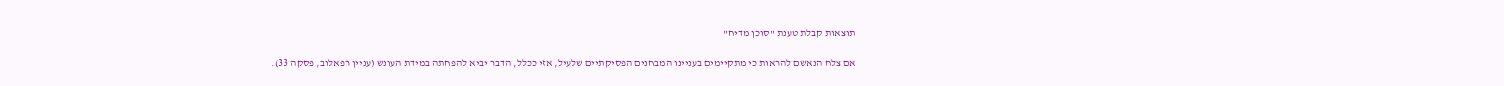תוצאות קבלת טענת "סוכן מדיח"

אם צלח הנאשם להראות כי מתקיימים בעניינו המבחנים הפסיקתיים שלעיל, אזי ככלל, הדבר יביא להפחתה במידת העונש (עניין רפאלוב, פסקה 33).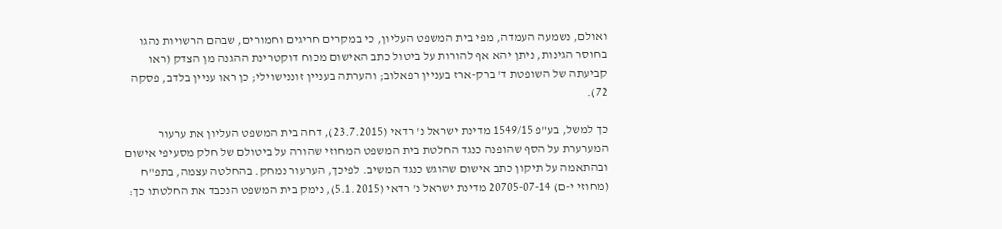ואולם, נשמעה העמדה, מפי בית המשפט העליון, כי במקרים חריגים וחמורים, שבהם הרשויות נהגו בחוסר הגינות, ניתן יהא אף להורות על ביטול כתב האישום מכוח דוקטרינת ההגנה מן הצדק (ראו קביעתה של השופטת ד' ברק-ארז בעניין רפאלוב; והערתה בעניין זוננישוילי; כן ראו עניין בלדב, פסקה 72).

כך למשל, בע"פ 1549/15 מדינת ישראל נ' רדאי (23.7.2015), דחה בית המשפט העליון את ערעור המערערת על הסף שהופנה כנגד החלטת בית המשפט המחוזי שהורה על ביטולם של חלק מסעיפי אישום ובהתאמה על תיקון כתב אישום שהוגש כנגד המשיב. לפיכך, הערעור נמחק. בהחלטה עצמה, בתפ"ח (מחוזי י-ם) 20705-07-14 מדינת ישראל נ' רדאי (5.1.2015), נימק בית המשפט הנכבד את החלטתו כך: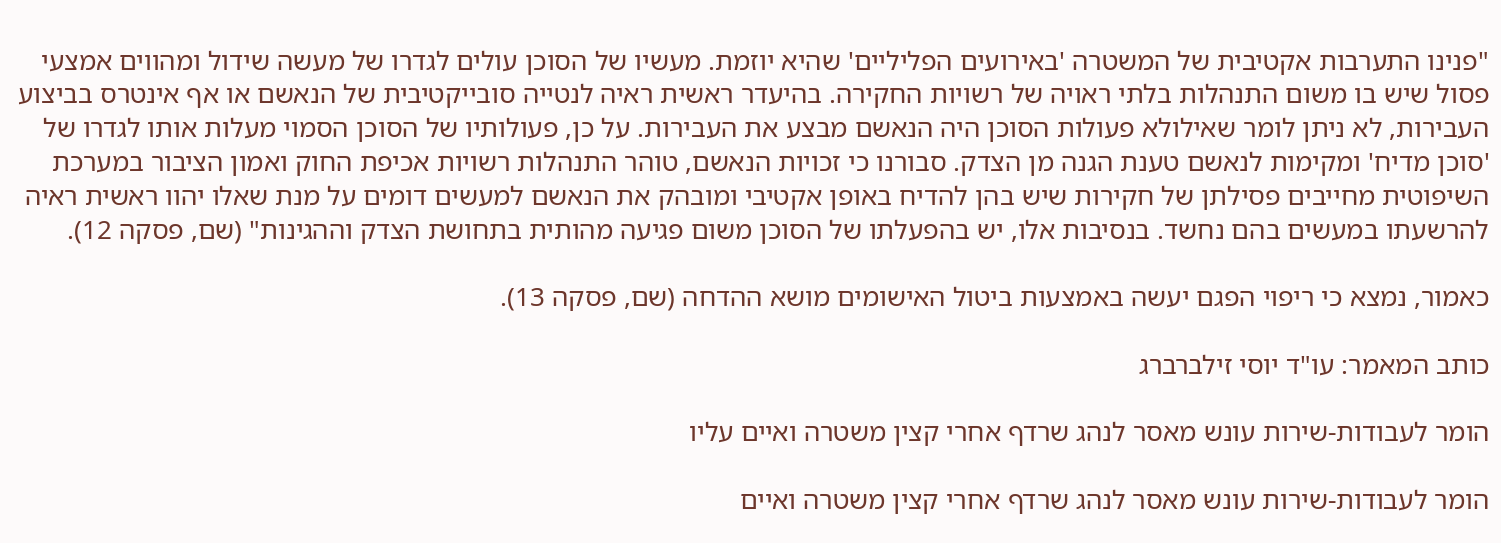"פנינו התערבות אקטיבית של המשטרה 'באירועים הפליליים' שהיא יוזמת. מעשיו של הסוכן עולים לגדרו של מעשה שידול ומהווים אמצעי פסול שיש בו משום התנהלות בלתי ראויה של רשויות החקירה. בהיעדר ראשית ראיה לנטייה סובייקטיבית של הנאשם או אף אינטרס בביצוע העבירות, לא ניתן לומר שאילולא פעולות הסוכן היה הנאשם מבצע את העבירות. על כן, פעולותיו של הסוכן הסמוי מעלות אותו לגדרו של 'סוכן מדיח' ומקימות לנאשם טענת הגנה מן הצדק. סבורנו כי זכויות הנאשם, טוהר התנהלות רשויות אכיפת החוק ואמון הציבור במערכת השיפוטית מחייבים פסילתן של חקירות שיש בהן להדיח באופן אקטיבי ומובהק את הנאשם למעשים דומים על מנת שאלו יהוו ראשית ראיה להרשעתו במעשים בהם נחשד. בנסיבות אלו, יש בהפעלתו של הסוכן משום פגיעה מהותית בתחושת הצדק וההגינות" (שם, פסקה 12).

כאמור, נמצא כי ריפוי הפגם יעשה באמצעות ביטול האישומים מושא ההדחה (שם, פסקה 13).

כותב המאמר: עו"ד יוסי זילברברג

הומר לעבודות-שירות עונש מאסר לנהג שרדף אחרי קצין משטרה ואיים עליו

הומר לעבודות-שירות עונש מאסר לנהג שרדף אחרי קצין משטרה ואיים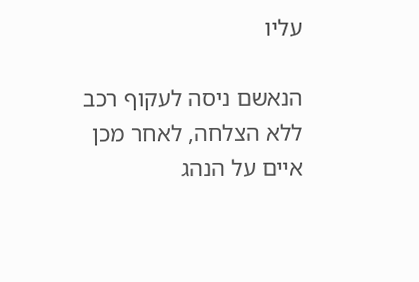עליו

הנאשם ניסה לעקוף רכב ללא הצלחה, לאחר מכן איים על הנהג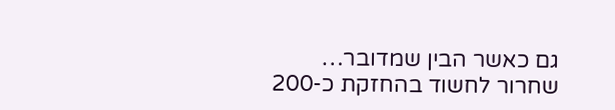גם כאשר הבין שמדובר…
שחרור לחשוד בהחזקת כ-200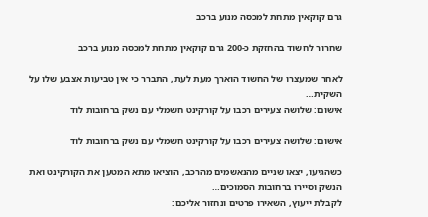גרם קוקאין מתחת למכסה מנוע ברכב

שחרור לחשוד בהחזקת כ-200 גרם קוקאין מתחת למכסה מנוע ברכב

לאחר שמעצרו של החשוד הוארך מעת לעת, התברר כי אין טביעות אצבע שלו על השקית…
אישום: שלושה צעירים רכבו על קורקינט חשמלי עם נשק ברחובות לוד

אישום: שלושה צעירים רכבו על קורקינט חשמלי עם נשק ברחובות לוד

כשהגיעו, יצאו שניים מהנאשמים מהרכב, הוציאו מתא המטען את הקורקינט ואת הנשק וסיירו ברחובות הסמוכים…
לקבלת ייעוץ, השאירו פרטים ונחזור אליכם: